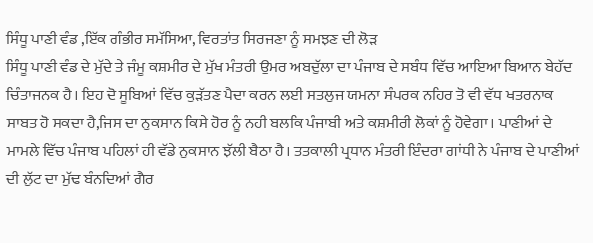ਸਿੰਧੂ ਪਾਣੀ ਵੰਡ ,ਇੱਕ ਗੰਭੀਰ ਸਮੱਸਿਆ, ਵਿਰਤਾਂਤ ਸਿਰਜਣਾ ਨੂੰ ਸਮਝਣ ਦੀ ਲੋੜ
ਸਿੰਧੂ ਪਾਣੀ ਵੰਡ ਦੇ ਮੁੱਦੇ ਤੇ ਜੰਮੂ ਕਸ਼ਮੀਰ ਦੇ ਮੁੱਖ ਮੰਤਰੀ ਉਮਰ ਅਬਦੁੱਲਾ ਦਾ ਪੰਜਾਬ ਦੇ ਸਬੰਧ ਵਿੱਚ ਆਇਆ ਬਿਆਨ ਬੇਹੱਦ ਚਿੰਤਾਜਨਕ ਹੈ। ਇਹ ਦੋ ਸੂਬਿਆਂ ਵਿੱਚ ਕੁੜੱਤਣ ਪੈਦਾ ਕਰਨ ਲਈ ਸਤਲੁਜ ਯਮਨਾ ਸੰਪਰਕ ਨਹਿਰ ਤੋ ਵੀ ਵੱਧ ਖਤਰਨਾਕ ਸਾਬਤ ਹੋ ਸਕਦਾ ਹੈ,ਜਿਸ ਦਾ ਨੁਕਸਾਨ ਕਿਸੇ ਹੋਰ ਨੂੰ ਨਹੀ ਬਲਕਿ ਪੰਜਾਬੀ ਅਤੇ ਕਸ਼ਮੀਰੀ ਲੋਕਾਂ ਨੂੰ ਹੋਵੇਗਾ। ਪਾਣੀਆਂ ਦੇ ਮਾਮਲੇ ਵਿੱਚ ਪੰਜਾਬ ਪਹਿਲਾਂ ਹੀ ਵੱਡੇ ਨੁਕਸਾਨ ਝੱਲੀ ਬੈਠਾ ਹੈ। ਤਤਕਾਲੀ ਪ੍ਰਧਾਨ ਮੰਤਰੀ ਇੰਦਰਾ ਗਾਂਧੀ ਨੇ ਪੰਜਾਬ ਦੇ ਪਾਣੀਆਂ ਦੀ ਲੁੱਟ ਦਾ ਮੁੱਢ ਬੰਨਦਿਆਂ ਗੈਰ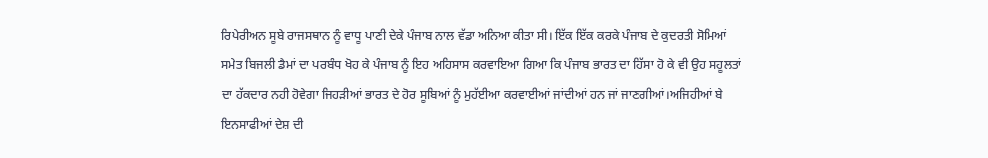ਰਿਪੇਰੀਅਨ ਸੂਬੇ ਰਾਜਸਥਾਨ ਨੂੰ ਵਾਧੂ ਪਾਣੀ ਦੇਕੇ ਪੰਜਾਬ ਨਾਲ ਵੱਡਾ ਅਨਿਆ ਕੀਤਾ ਸੀ। ਇੱਕ ਇੱਕ ਕਰਕੇ ਪੰਜਾਬ ਦੇ ਕੁਦਰਤੀ ਸੋਮਿਆਂ ਸਮੇਤ ਬਿਜਲੀ ਡੈਮਾਂ ਦਾ ਪਰਬੰਧ ਖੋਹ ਕੇ ਪੰਜਾਬ ਨੂੰ ਇਹ ਅਹਿਸਾਸ ਕਰਵਾਇਆ ਗਿਆ ਕਿ ਪੰਜਾਬ ਭਾਰਤ ਦਾ ਹਿੱਸਾ ਹੋ ਕੇ ਵੀ ਉਹ ਸਹੂਲਤਾਂ ਦਾ ਹੱਕਦਾਰ ਨਹੀ ਹੋਵੇਗਾ ਜਿਹੜੀਆਂ ਭਾਰਤ ਦੇ ਹੋਰ ਸੂਬਿਆਂ ਨੂੰ ਮੁਹੱਈਆ ਕਰਵਾਈਆਂ ਜਾਂਦੀਆਂ ਹਨ ਜਾਂ ਜਾਣਗੀਆਂ।ਅਜਿਹੀਆਂ ਬੇ ਇਨਸਾਫੀਆਂ ਦੇਸ਼ ਦੀ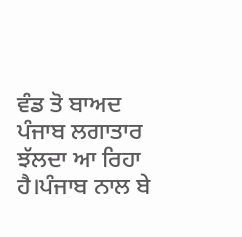ਵੰਡ ਤੋ ਬਾਅਦ ਪੰਜਾਬ ਲਗਾਤਾਰ ਝੱਲਦਾ ਆ ਰਿਹਾ ਹੈ।ਪੰਜਾਬ ਨਾਲ ਬੇ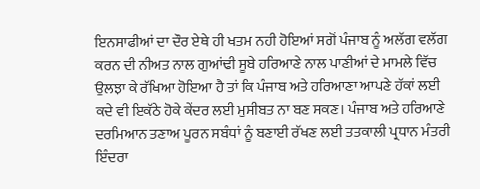ਇਨਸਾਫੀਆਂ ਦਾ ਦੌਰ ਏਥੇ ਹੀ ਖਤਮ ਨਹੀ ਹੋਇਆਂ ਸਗੋਂ ਪੰਜਾਬ ਨੂੰ ਅਲੱਗ ਵਲੱਗ ਕਰਨ ਦੀ ਨੀਅਤ ਨਾਲ ਗੁਆਂਢੀ ਸੂਬੇ ਹਰਿਆਣੇ ਨਾਲ ਪਾਣੀਆਂ ਦੇ ਮਾਮਲੇ ਵਿੱਚ ਉਲਝਾ ਕੇ ਰੱਖਿਆ ਹੋਇਆ ਹੈ ਤਾਂ ਕਿ ਪੰਜਾਬ ਅਤੇ ਹਰਿਆਣਾ ਆਪਣੇ ਹੱਕਾਂ ਲਈ ਕਦੇ ਵੀ ਇਕੱਠੇ ਹੋਕੇ ਕੇਂਦਰ ਲਈ ਮੁਸੀਬਤ ਨਾ ਬਣ ਸਕਣ। ਪੰਜਾਬ ਅਤੇ ਹਰਿਆਣੇ ਦਰਮਿਆਨ ਤਣਾਅ ਪੂਰਨ ਸਬੰਧਾਂ ਨੂੰ ਬਣਾਈ ਰੱਖਣ ਲਈ ਤਤਕਾਲੀ ਪ੍ਰਧਾਨ ਮੰਤਰੀ ਇੰਦਰਾ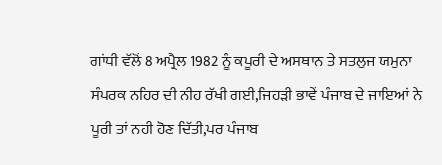ਗਾਂਧੀ ਵੱਲੋਂ 8 ਅਪ੍ਰੈਲ 1982 ਨੂੰ ਕਪੂਰੀ ਦੇ ਅਸਥਾਨ ਤੇ ਸਤਲੁਜ ਯਮੁਨਾ ਸੰਪਰਕ ਨਹਿਰ ਦੀ ਨੀਹ ਰੱਖੀ ਗਈ,ਜਿਹੜੀ ਭਾਵੇਂ ਪੰਜਾਬ ਦੇ ਜਾਇਆਂ ਨੇ ਪੂਰੀ ਤਾਂ ਨਹੀ ਹੋਣ ਦਿੱਤੀ,ਪਰ ਪੰਜਾਬ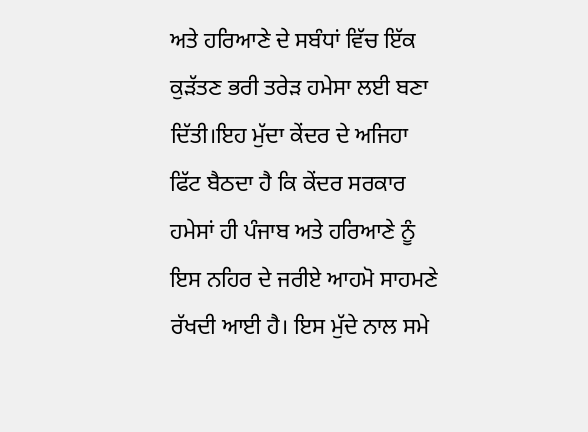ਅਤੇ ਹਰਿਆਣੇ ਦੇ ਸਬੰਧਾਂ ਵਿੱਚ ਇੱਕ ਕੁੜੱਤਣ ਭਰੀ ਤਰੇੜ ਹਮੇਸਾ ਲਈ ਬਣਾ ਦਿੱਤੀ।ਇਹ ਮੁੱਦਾ ਕੇਂਦਰ ਦੇ ਅਜਿਹਾ ਫਿੱਟ ਬੈਠਦਾ ਹੈ ਕਿ ਕੇਂਦਰ ਸਰਕਾਰ ਹਮੇਸਾਂ ਹੀ ਪੰਜਾਬ ਅਤੇ ਹਰਿਆਣੇ ਨੂੰ ਇਸ ਨਹਿਰ ਦੇ ਜਰੀਏ ਆਹਮੋ ਸਾਹਮਣੇ ਰੱਖਦੀ ਆਈ ਹੈ। ਇਸ ਮੁੱਦੇ ਨਾਲ ਸਮੇ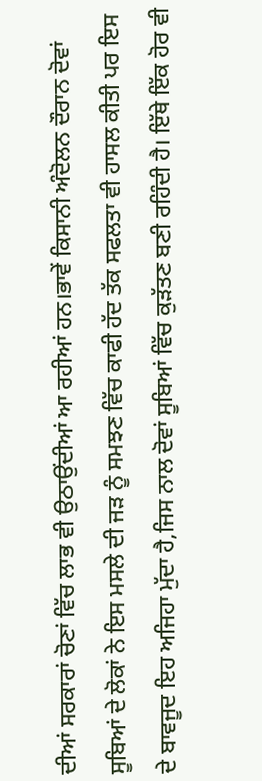ਦੀਆਂ ਸਰਕਾਰਾਂ ਚੋਣਾਂ ਵਿੱਚ ਲਾਭ ਵੀ ਉਠਾਉਂਦੀਆਂ ਆ ਰਹੀਆਂ ਹਨ।ਭਾਵੇਂ ਕਿਸਾਨੀ ਅੰਦੋਲਨ ਦੌਰਾਨ ਦੋਵਾਂ ਸੂਬਿਆਂ ਦੇ ਲੋਕਾਂ ਨੇ ਇਸ ਮਸਲੇ ਦੀ ਜੜ ਨੂੰ ਸਮਝਣ ਵਿੱਚ ਕਾਫੀ ਹੱਦ ਤੱਕ ਸਫਲਤਾ ਵੀ ਹਾਸਲ ਕੀਤੀ ਪਰ ਇਸ ਦੇ ਬਾਵਜੂਦ ਇਹ ਅਜਿਹਾ ਮੁੱਦਾ ਹੈ,ਜਿਸ ਨਾਲ ਦੋਵਾਂ ਸੂਬਿਆਂ ਵਿੱਚ ਕੁੜੱਤਣ ਬਣੀ ਰਹਿੰਦੀ ਹੈ। ਇੱਥੇ ਇੱਕ ਹੋਰ ਵੀ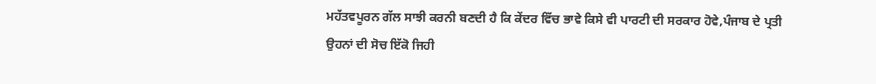ਮਹੱਤਵਪੂਰਨ ਗੱਲ ਸਾਝੀ ਕਰਨੀ ਬਣਦੀ ਹੈ ਕਿ ਕੇਂਦਰ ਵਿੱਚ ਭਾਵੇ ਕਿਸੇ ਵੀ ਪਾਰਟੀ ਦੀ ਸਰਕਾਰ ਹੋਵੇ,ਪੰਜਾਬ ਦੇ ਪ੍ਰਤੀ ਉਹਨਾਂ ਦੀ ਸੋਚ ਇੱਕੋ ਜਿਹੀ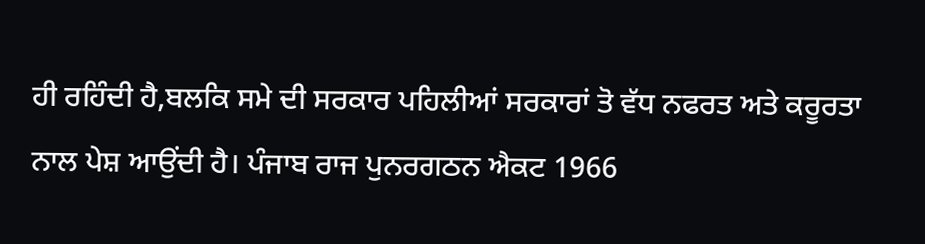ਹੀ ਰਹਿੰਦੀ ਹੈ,ਬਲਕਿ ਸਮੇ ਦੀ ਸਰਕਾਰ ਪਹਿਲੀਆਂ ਸਰਕਾਰਾਂ ਤੋ ਵੱਧ ਨਫਰਤ ਅਤੇ ਕਰੂਰਤਾ ਨਾਲ ਪੇਸ਼ ਆਉਂਦੀ ਹੈ। ਪੰਜਾਬ ਰਾਜ ਪੁਨਰਗਠਨ ਐਕਟ 1966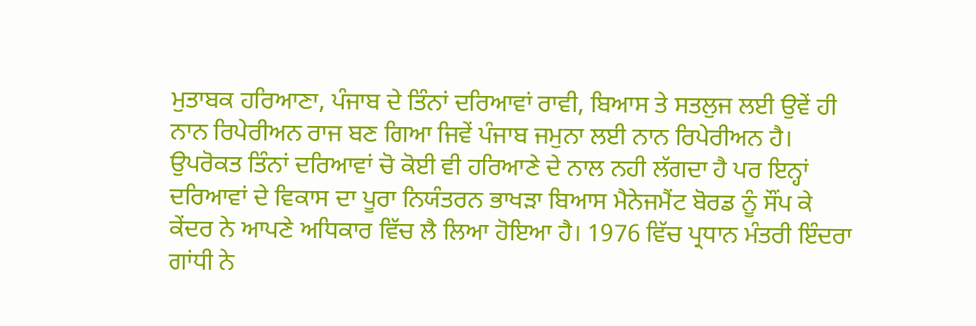ਮੁਤਾਬਕ ਹਰਿਆਣਾ, ਪੰਜਾਬ ਦੇ ਤਿੰਨਾਂ ਦਰਿਆਵਾਂ ਰਾਵੀ, ਬਿਆਸ ਤੇ ਸਤਲੁਜ ਲਈ ਉਵੇਂ ਹੀ ਨਾਨ ਰਿਪੇਰੀਅਨ ਰਾਜ ਬਣ ਗਿਆ ਜਿਵੇਂ ਪੰਜਾਬ ਜਮੁਨਾ ਲਈ ਨਾਨ ਰਿਪੇਰੀਅਨ ਹੈ। ਉਪਰੋਕਤ ਤਿੰਨਾਂ ਦਰਿਆਵਾਂ ਚੋ ਕੋਈ ਵੀ ਹਰਿਆਣੇ ਦੇ ਨਾਲ ਨਹੀ ਲੱਗਦਾ ਹੈ ਪਰ ਇਨ੍ਹਾਂ ਦਰਿਆਵਾਂ ਦੇ ਵਿਕਾਸ ਦਾ ਪੂਰਾ ਨਿਯੰਤਰਨ ਭਾਖੜਾ ਬਿਆਸ ਮੈਨੇਜਮੈਂਟ ਬੋਰਡ ਨੂੰ ਸੌਂਪ ਕੇ ਕੇਂਦਰ ਨੇ ਆਪਣੇ ਅਧਿਕਾਰ ਵਿੱਚ ਲੈ ਲਿਆ ਹੋਇਆ ਹੈ। 1976 ਵਿੱਚ ਪ੍ਰਧਾਨ ਮੰਤਰੀ ਇੰਦਰਾ ਗਾਂਧੀ ਨੇ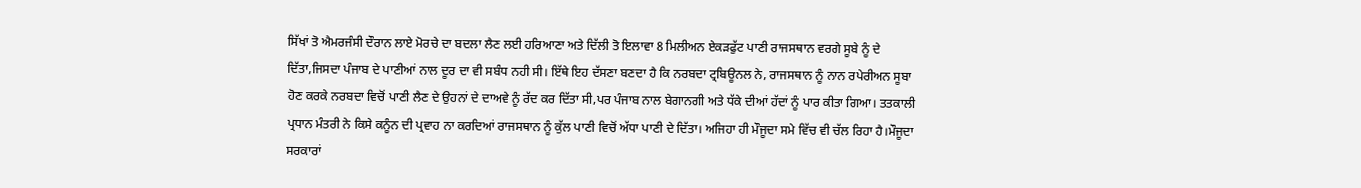ਸਿੱਖਾਂ ਤੋ ਐਮਰਜੰਸੀ ਦੌਰਾਨ ਲਾਏ ਮੋਰਚੇ ਦਾ ਬਦਲਾ ਲੈਣ ਲਈ ਹਰਿਆਣਾ ਅਤੇ ਦਿੱਲੀ ਤੋ ਇਲਾਵਾ 8 ਮਿਲੀਅਨ ਏਕੜਫੁੱਟ ਪਾਣੀ ਰਾਜਸਥਾਨ ਵਰਗੇ ਸੂਬੇ ਨੂੰ ਦੇ ਦਿੱਤਾ,ਜਿਸਦਾ ਪੰਜਾਬ ਦੇ ਪਾਣੀਆਂ ਨਾਲ ਦੂਰ ਦਾ ਵੀ ਸਬੰਧ ਨਹੀ ਸੀ। ਇੱਥੇ ਇਹ ਦੱਸਣਾ ਬਣਦਾ ਹੈ ਕਿ ਨਰਬਦਾ ਟ੍ਰਬਿਊਨਲ ਨੇ, ਰਾਜਸਥਾਨ ਨੂੰ ਨਾਨ ਰਪੇਰੀਅਨ ਸੂਬਾ ਹੋਣ ਕਰਕੇ ਨਰਬਦਾ ਵਿਚੋਂ ਪਾਣੀ ਲੈਣ ਦੇ ਉਹਨਾਂ ਦੇ ਦਾਅਵੇ ਨੂੰ ਰੱਦ ਕਰ ਦਿੱਤਾ ਸੀ,ਪਰ ਪੰਜਾਬ ਨਾਲ ਬੇਗਾਨਗੀ ਅਤੇ ਧੱਕੇ ਦੀਆਂ ਹੱਦਾਂ ਨੂੰ ਪਾਰ ਕੀਤਾ ਗਿਆ। ਤਤਕਾਲੀ ਪ੍ਰਧਾਨ ਮੰਤਰੀ ਨੇ ਕਿਸੇ ਕਨੂੰਨ ਦੀ ਪ੍ਰਵਾਹ ਨਾ ਕਰਦਿਆਂ ਰਾਜਸਥਾਨ ਨੂੰ ਕੁੱਲ ਪਾਣੀ ਵਿਚੋਂ ਅੱਧਾ ਪਾਣੀ ਦੇ ਦਿੱਤਾ। ਅਜਿਹਾ ਹੀ ਮੌਜੂਦਾ ਸਮੇ ਵਿੱਚ ਵੀ ਚੱਲ ਰਿਹਾ ਹੈ।ਮੌਜੂਦਾ ਸਰਕਾਰਾਂ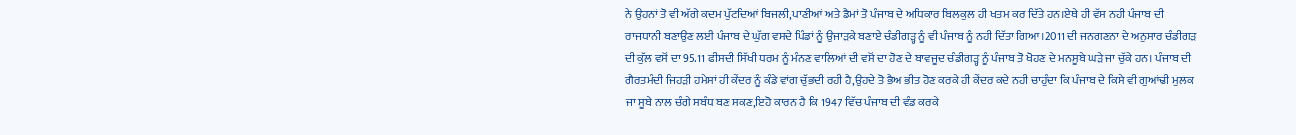ਨੇ ਉਹਨਾਂ ਤੋ ਵੀ ਅੱਗੇ ਕਦਮ ਪੁੱਟਦਿਆਂ ਬਿਜਲੀ,ਪਾਣੀਆਂ ਅਤੇ ਡੈਮਾਂ ਤੋ ਪੰਜਾਬ ਦੇ ਅਧਿਕਾਰ ਬਿਲਕੁਲ ਹੀ ਖਤਮ ਕਰ ਦਿੱਤੇ ਹਨ।ਏਥੇ ਹੀ ਵੱਸ ਨਹੀ ਪੰਜਾਬ ਦੀ ਰਾਜਧਾਨੀ ਬਣਾਉਣ ਲਈ ਪੰਜਾਬ ਦੇ ਘੁੱਗ ਵਸਦੇ ਪਿੰਡਾਂ ਨੂੰ ਉਜਾੜਕੇ ਬਣਾਏ ਚੰਡੀਗੜ੍ਹ ਨੂੰ ਵੀ ਪੰਜਾਬ ਨੂੰ ਨਹੀ ਦਿੱਤਾ ਗਿਆ।2011 ਦੀ ਜਨਗਣਨਾ ਦੇ ਅਨੁਸਾਰ ਚੰਡੀਗੜ ਦੀ ਕੁੱਲ ਵਸੋਂ ਦਾ 95.11 ਫੀਸਦੀ ਸਿੱਖੀ ਧਰਮ ਨੂੰ ਮੰਨਣ ਵਾਲਿਆਂ ਦੀ ਵਸੋਂ ਦਾ ਹੋਣ ਦੇ ਬਾਵਜੂਦ ਚੰਡੀਗੜ੍ਹ ਨੂੰ ਪੰਜਾਬ ਤੋ ਖੋਹਣ ਦੇ ਮਨਸੂਬੇ ਘੜੇ ਜਾ ਚੁੱਕੇ ਹਨ। ਪੰਜਾਬ ਦੀ ਗੈਰਤਮੰਦੀ ਜਿਹੜੀ ਹਮੇਸਾਂ ਹੀ ਕੇਂਦਰ ਨੂੰ ਕੰਡੇ ਵਾਂਗ ਚੁੱਭਦੀ ਰਹੀ ਹੈ,ਉਹਦੇ ਤੋ ਭੈਅ ਭੀਤ ਹੋਣ ਕਰਕੇ ਹੀ ਕੇਂਦਰ ਕਦੇ ਨਹੀ ਚਾਹੁੰਦਾ ਕਿ ਪੰਜਾਬ ਦੇ ਕਿਸੇ ਵੀ ਗੁਆਂਢੀ ਮੁਲਕ ਜਾ ਸੂਬੇ ਨਾਲ ਚੰਗੇ ਸਬੰਧ ਬਣ ਸਕਣ,ਇਹੋ ਕਾਰਨ ਹੈ ਕਿ 1947 ਵਿੱਚ ਪੰਜਾਬ ਦੀ ਵੰਡ ਕਰਕੇ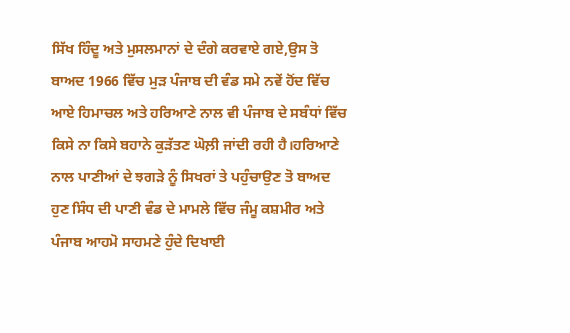ਸਿੱਖ ਹਿੰਦੂ ਅਤੇ ਮੁਸਲਮਾਨਾਂ ਦੇ ਦੰਗੇ ਕਰਵਾਏ ਗਏ,ਉਸ ਤੋ ਬਾਅਦ 1966 ਵਿੱਚ ਮੁੜ ਪੰਜਾਬ ਦੀ ਵੰਡ ਸਮੇ ਨਵੇਂ ਹੋਂਦ ਵਿੱਚ ਆਏ ਹਿਮਾਚਲ ਅਤੇ ਹਰਿਆਣੇ ਨਾਲ ਵੀ ਪੰਜਾਬ ਦੇ ਸਬੰਧਾਂ ਵਿੱਚ ਕਿਸੇ ਨਾ ਕਿਸੇ ਬਹਾਨੇ ਕੁੜੱਤਣ ਘੋਲ਼ੀ ਜਾਂਦੀ ਰਹੀ ਹੈ।ਹਰਿਆਣੇ ਨਾਲ ਪਾਣੀਆਂ ਦੇ ਝਗੜੇ ਨੂੰ ਸਿਖਰਾਂ ਤੇ ਪਹੁੰਚਾਉਣ ਤੋ ਬਾਅਦ ਹੁਣ ਸਿੰਧ ਦੀ ਪਾਣੀ ਵੰਡ ਦੇ ਮਾਮਲੇ ਵਿੱਚ ਜੰਮੂ ਕਸ਼ਮੀਰ ਅਤੇ ਪੰਜਾਬ ਆਹਮੋ ਸਾਹਮਣੇ ਹੁੰਦੇ ਦਿਖਾਈ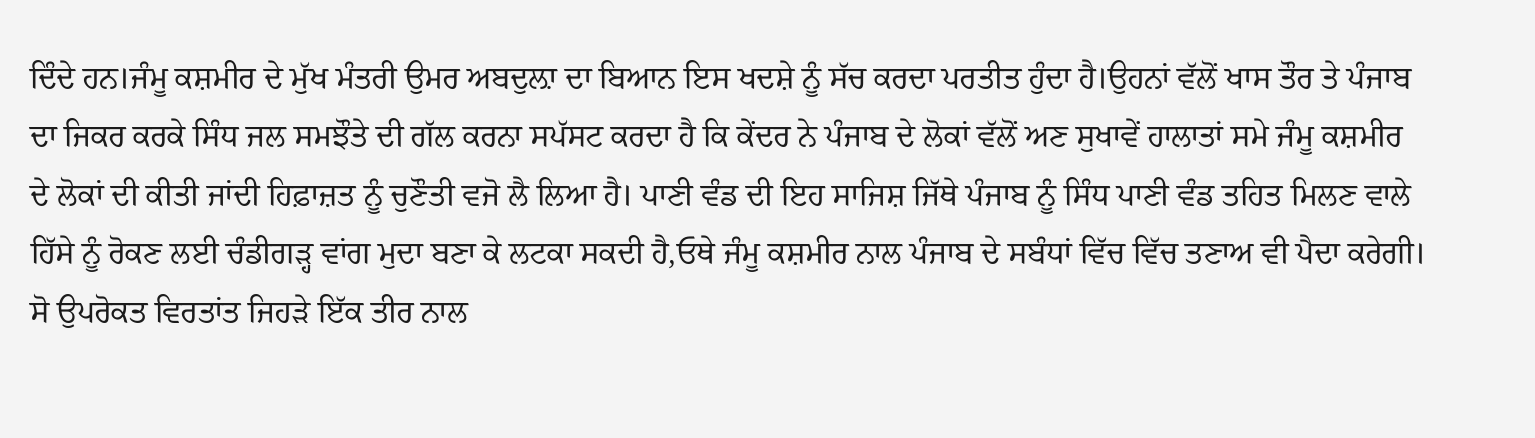ਦਿੰਦੇ ਹਨ।ਜੰਮੂ ਕਸ਼ਮੀਰ ਦੇ ਮੁੱਖ ਮੰਤਰੀ ਉਮਰ ਅਬਦੁਲ਼ਾ ਦਾ ਬਿਆਨ ਇਸ ਖਦਸ਼ੇ ਨੂੰ ਸੱਚ ਕਰਦਾ ਪਰਤੀਤ ਹੁੰਦਾ ਹੈ।ਉਹਨਾਂ ਵੱਲੋਂ ਖਾਸ ਤੌਰ ਤੇ ਪੰਜਾਬ ਦਾ ਜਿਕਰ ਕਰਕੇ ਸਿੰਧ ਜਲ ਸਮਝੌਤੇ ਦੀ ਗੱਲ ਕਰਨਾ ਸਪੱਸਟ ਕਰਦਾ ਹੈ ਕਿ ਕੇਂਦਰ ਨੇ ਪੰਜਾਬ ਦੇ ਲੋਕਾਂ ਵੱਲੋਂ ਅਣ ਸੁਖਾਵੇਂ ਹਾਲਾਤਾਂ ਸਮੇ ਜੰਮੂ ਕਸ਼ਮੀਰ ਦੇ ਲੋਕਾਂ ਦੀ ਕੀਤੀ ਜਾਂਦੀ ਹਿਫ਼ਾਜ਼ਤ ਨੂੰ ਚੁਣੌਤੀ ਵਜੋ ਲੈ ਲਿਆ ਹੈ। ਪਾਣੀ ਵੰਡ ਦੀ ਇਹ ਸਾਜਿਸ਼ ਜਿੱਥੇ ਪੰਜਾਬ ਨੂੰ ਸਿੰਧ ਪਾਣੀ ਵੰਡ ਤਹਿਤ ਮਿਲਣ ਵਾਲੇ ਹਿੱਸੇ ਨੂੰ ਰੋਕਣ ਲਈ ਚੰਡੀਗੜ੍ਹ ਵਾਂਗ ਮੁਦਾ ਬਣਾ ਕੇ ਲਟਕਾ ਸਕਦੀ ਹੈ,ਓਥੇ ਜੰਮੂ ਕਸ਼ਮੀਰ ਨਾਲ ਪੰਜਾਬ ਦੇ ਸਬੰਧਾਂ ਵਿੱਚ ਵਿੱਚ ਤਣਾਅ ਵੀ ਪੈਦਾ ਕਰੇਗੀ। ਸੋ ਉਪਰੋਕਤ ਵਿਰਤਾਂਤ ਜਿਹੜੇ ਇੱਕ ਤੀਰ ਨਾਲ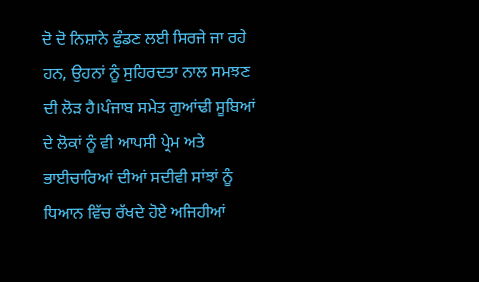ਦੋ ਦੋ ਨਿਸ਼ਾਨੇ ਫੁੰਡਣ ਲਈ ਸਿਰਜੇ ਜਾ ਰਹੇ ਹਨ, ਉਹਨਾਂ ਨੂੰ ਸੁਹਿਰਦਤਾ ਨਾਲ ਸਮਝਣ ਦੀ ਲੋੜ ਹੈ।ਪੰਜਾਬ ਸਮੇਤ ਗੁਆਂਢੀ ਸੂਬਿਆਂ ਦੇ ਲੋਕਾਂ ਨੂੰ ਵੀ ਆਪਸੀ ਪ੍ਰੇਮ ਅਤੇ ਭਾਈਚਾਰਿਆਂ ਦੀਆਂ ਸਦੀਵੀ ਸਾਂਝਾਂ ਨੂੰ ਧਿਆਨ ਵਿੱਚ ਰੱਖਦੇ ਹੋਏ ਅਜਿਹੀਆਂ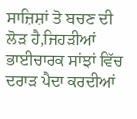ਸਾਜ਼ਿਸ਼ਾਂ ਤੋ ਬਚਣ ਦੀ ਲੋੜ ਹੈ,ਜਿਹੜੀਆਂ ਭਾਈਚਾਰਕ ਸਾਂਝਾਂ ਵਿੱਚ ਦਰਾੜ ਪੈਦਾ ਕਰਦੀਆਂ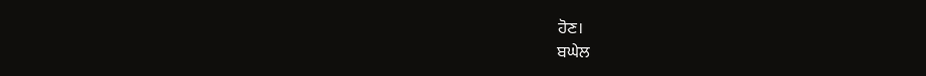ਹੋਣ।
ਬਘੇਲ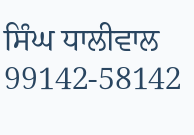ਸਿੰਘ ਧਾਲੀਵਾਲ
99142-58142